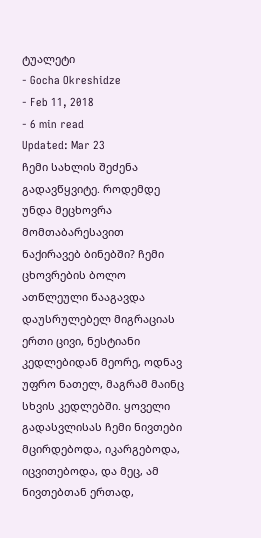ტუალეტი
- Gocha Okreshidze
- Feb 11, 2018
- 6 min read
Updated: Mar 23
ჩემი სახლის შეძენა გადავწყვიტე. როდემდე უნდა მეცხოვრა მომთაბარესავით ნაქირავებ ბინებში? ჩემი ცხოვრების ბოლო ათწლეული წააგავდა დაუსრულებელ მიგრაციას ერთი ცივი, ნესტიანი კედლებიდან მეორე, ოდნავ უფრო ნათელ, მაგრამ მაინც სხვის კედლებში. ყოველი გადასვლისას ჩემი ნივთები მცირდებოდა, იკარგებოდა, იცვითებოდა, და მეც, ამ ნივთებთან ერთად,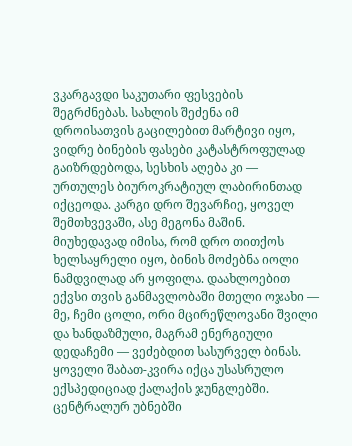ვკარგავდი საკუთარი ფესვების შეგრძნებას. სახლის შეძენა იმ დროისათვის გაცილებით მარტივი იყო, ვიდრე ბინების ფასები კატასტროფულად გაიზრდებოდა, სესხის აღება კი — ურთულეს ბიუროკრატიულ ლაბირინთად იქცეოდა. კარგი დრო შევარჩიე, ყოველ შემთხვევაში, ასე მეგონა მაშინ.
მიუხედავად იმისა, რომ დრო თითქოს ხელსაყრელი იყო, ბინის მოძებნა იოლი ნამდვილად არ ყოფილა. დაახლოებით ექვსი თვის განმავლობაში მთელი ოჯახი — მე, ჩემი ცოლი, ორი მცირეწლოვანი შვილი და ხანდაზმული, მაგრამ ენერგიული დედაჩემი — ვეძებდით სასურველ ბინას. ყოველი შაბათ-კვირა იქცა უსასრულო ექსპედიციად ქალაქის ჯუნგლებში. ცენტრალურ უბნებში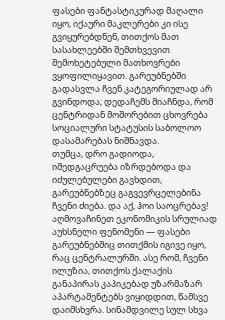ფასები ფანტასტიკურად მაღალი იყო, იქაური მაკლერები კი ისე გვიყურებდნენ, თითქოს მათ სასახლეებში შემთხვევით შემოხეტებული მათხოვრები ვყოფილიყავით. გარეუბნებში გადასვლა ჩვენ კატეგორიულად არ გვინდოდა; დედაჩემს მიაჩნდა, რომ ცენტრიდან მოშორებით ცხოვრება სოციალური სტატუსის საბოლოო დასამარებას ნიშნავდა.
თუმცა, დრო გადიოდა, იმედგაცრუება იზრდებოდა და იძულებულები გავხდით, გარეუბნებზეც გაგვევრცელებინა ჩვენი ძიება. და აქ, ჰოი საოცრებავ! აღმოვაჩინეთ ეკონომიკის სრულიად აუხსნელი ფენომენი — ფასები გარეუბნებშიც თითქმის იგივე იყო, რაც ცენტრალურში. ასე რომ, ჩვენი ილუზია, თითქოს ქალაქის განაპირას კაპიკებად უზარმაზარ აპარტამენტებს ვიყიდდით, წამსვე დაიმსხვრა. სინამდვილე სულ სხვა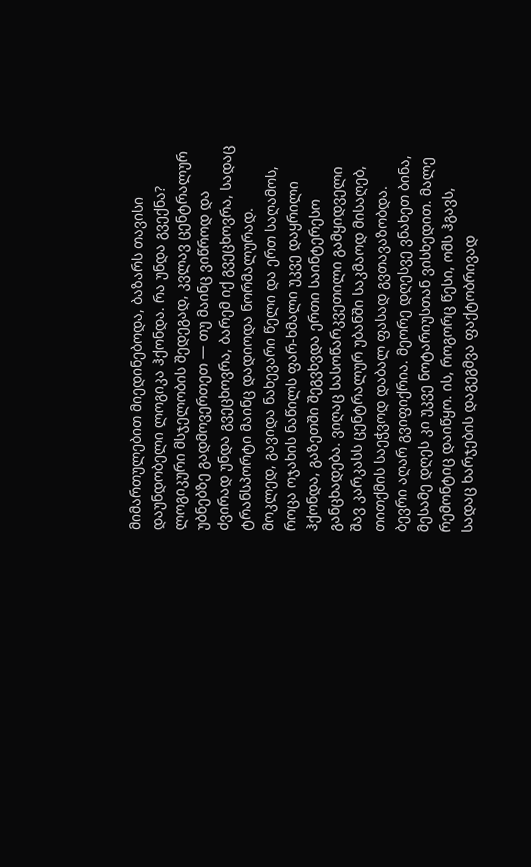მიმართულებით მიედინებოდა, ბაზარს თავისი დაუნდობელი ლოგიკა ჰქონდა. რა უნდა გვექნა? ლოგიკური მსჯელობის შედეგად, კვლავ ცენტრალურ უბნებზე გადმოვერთეთ — თუ მაინც ვიწროდ და ძვირად უნდა გვეცხოვრა, ბარემ იქ გვეცხოვრა, სადაც ტრანსპორტი მაინც დადიოდა ნორმალურად.
მოკლედ, გავიდა ნახევარი წელი და ერთ საღამოს, როცა ოჯახის ნაწილს ფარ-ხმალი უკვე დაყრილი ჰქონდა, გაზეთში შეგვხვდა ერთი საინტერესო განცხადება. ვიღაც სასოწარკვეთილი გამყიდველი შავ კარკასს ცენტრალურ უბანში საკმაოდ მისაღებ, თითქმის საეჭვოდ დაბალ ფასად გვთავაზობდა. ბევრი აღარ გვიფიქრია. მეორე დღესვე ვნახეთ ბინა, მესამე დღეს კი უკვე ნოტარიუსთან ვისხედით. მალე რემონტიც დაიწყო. ის, როგორც წესი, ომს ჰგავს, სადაც ხარჯების დაგეგმვა ფაქტობრივად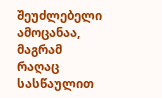შეუძლებელი ამოცანაა, მაგრამ რაღაც სასწაულით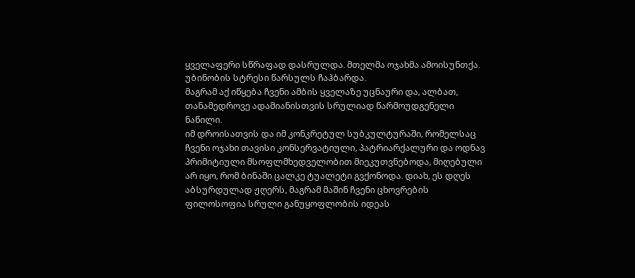ყველაფერი სწრაფად დასრულდა. მთელმა ოჯახმა ამოისუნთქა. უბინობის სტრესი წარსულს ჩაჰბარდა.
მაგრამ აქ იწყება ჩვენი ამბის ყველაზე უცნაური და, ალბათ, თანამედროვე ადამიანისთვის სრულიად წარმოუდგენელი ნაწილი.
იმ დროისათვის და იმ კონკრეტულ სუბკულტურაში, რომელსაც ჩვენი ოჯახი თავისი კონსერვატიული, პატრიარქალური და ოდნავ პრიმიტიული მსოფლმხედველობით მიეკუთვნებოდა, მიღებული არ იყო, რომ ბინაში ცალკე ტუალეტი გვქონოდა. დიახ, ეს დღეს აბსურდულად ჟღერს, მაგრამ მაშინ ჩვენი ცხოვრების ფილოსოფია სრული განუყოფლობის იდეას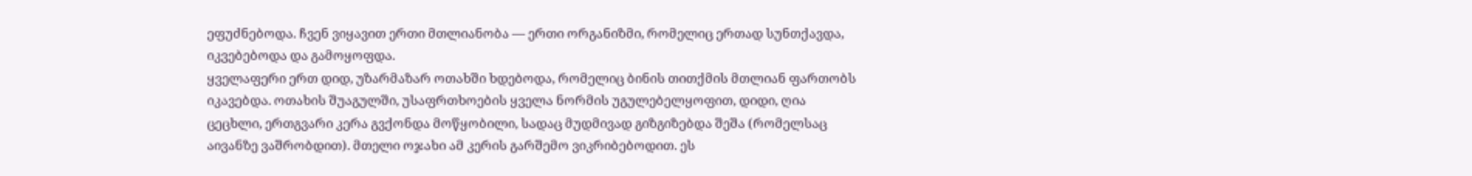ეფუძნებოდა. ჩვენ ვიყავით ერთი მთლიანობა — ერთი ორგანიზმი, რომელიც ერთად სუნთქავდა, იკვებებოდა და გამოყოფდა.
ყველაფერი ერთ დიდ, უზარმაზარ ოთახში ხდებოდა, რომელიც ბინის თითქმის მთლიან ფართობს იკავებდა. ოთახის შუაგულში, უსაფრთხოების ყველა ნორმის უგულებელყოფით, დიდი, ღია ცეცხლი, ერთგვარი კერა გვქონდა მოწყობილი, სადაც მუდმივად გიზგიზებდა შეშა (რომელსაც აივანზე ვაშრობდით). მთელი ოჯახი ამ კერის გარშემო ვიკრიბებოდით. ეს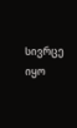სივრცე იყო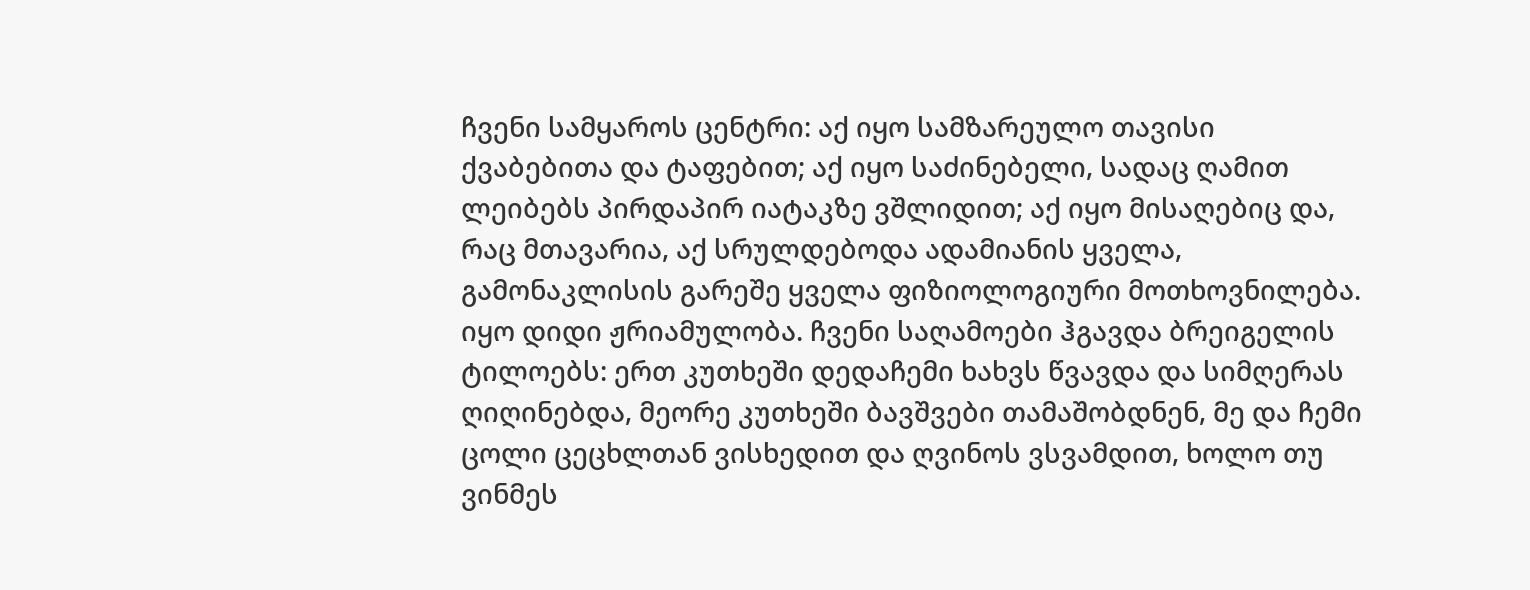ჩვენი სამყაროს ცენტრი: აქ იყო სამზარეულო თავისი ქვაბებითა და ტაფებით; აქ იყო საძინებელი, სადაც ღამით ლეიბებს პირდაპირ იატაკზე ვშლიდით; აქ იყო მისაღებიც და, რაც მთავარია, აქ სრულდებოდა ადამიანის ყველა, გამონაკლისის გარეშე ყველა ფიზიოლოგიური მოთხოვნილება.
იყო დიდი ჟრიამულობა. ჩვენი საღამოები ჰგავდა ბრეიგელის ტილოებს: ერთ კუთხეში დედაჩემი ხახვს წვავდა და სიმღერას ღიღინებდა, მეორე კუთხეში ბავშვები თამაშობდნენ, მე და ჩემი ცოლი ცეცხლთან ვისხედით და ღვინოს ვსვამდით, ხოლო თუ ვინმეს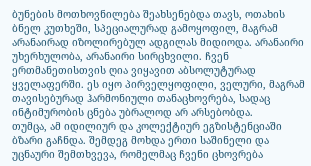ბუნების მოთხოვნილება შეახსენებდა თავს, ოთახის ბნელ კუთხეში, სპეციალურად გამოყოფილ, მაგრამ არანაირად იზოლირებულ ადგილას მიდიოდა. არანაირი უხერხულობა, არანაირი სირცხვილი. ჩვენ ერთმანეთისთვის ღია ვიყავით აბსოლუტურად ყველაფერში. ეს იყო პირველყოფილი, ველური, მაგრამ თავისებურად ჰარმონიული თანაცხოვრება, სადაც ინტიმურობის ცნება უბრალოდ არ არსებობდა.
თუმცა, ამ იდილიურ და კოლექტიურ ეგზისტენციაში ბზარი გაჩნდა. შემდეგ მოხდა ერთი საშინელი და უცნაური შემთხვევა, რომელმაც ჩვენი ცხოვრება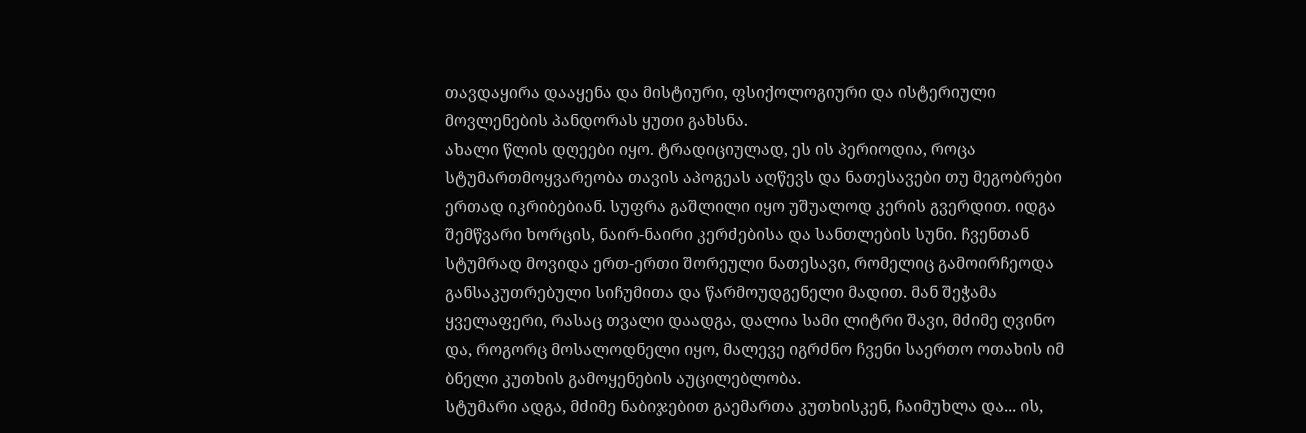თავდაყირა დააყენა და მისტიური, ფსიქოლოგიური და ისტერიული მოვლენების პანდორას ყუთი გახსნა.
ახალი წლის დღეები იყო. ტრადიციულად, ეს ის პერიოდია, როცა სტუმართმოყვარეობა თავის აპოგეას აღწევს და ნათესავები თუ მეგობრები ერთად იკრიბებიან. სუფრა გაშლილი იყო უშუალოდ კერის გვერდით. იდგა შემწვარი ხორცის, ნაირ-ნაირი კერძებისა და სანთლების სუნი. ჩვენთან სტუმრად მოვიდა ერთ-ერთი შორეული ნათესავი, რომელიც გამოირჩეოდა განსაკუთრებული სიჩუმითა და წარმოუდგენელი მადით. მან შეჭამა ყველაფერი, რასაც თვალი დაადგა, დალია სამი ლიტრი შავი, მძიმე ღვინო და, როგორც მოსალოდნელი იყო, მალევე იგრძნო ჩვენი საერთო ოთახის იმ ბნელი კუთხის გამოყენების აუცილებლობა.
სტუმარი ადგა, მძიმე ნაბიჯებით გაემართა კუთხისკენ, ჩაიმუხლა და... ის,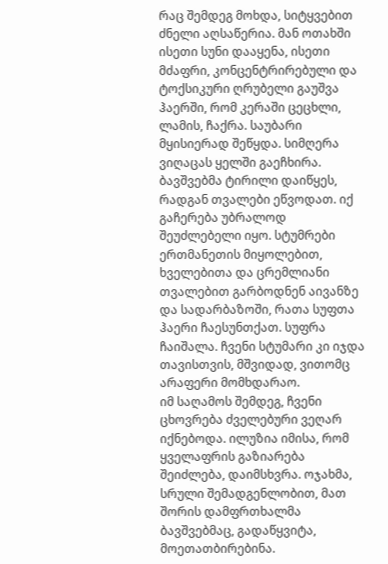რაც შემდეგ მოხდა, სიტყვებით ძნელი აღსაწერია. მან ოთახში ისეთი სუნი დააყენა, ისეთი მძაფრი, კონცენტრირებული და ტოქსიკური ღრუბელი გაუშვა ჰაერში, რომ კერაში ცეცხლი, ლამის, ჩაქრა. საუბარი მყისიერად შეწყდა. სიმღერა ვიღაცას ყელში გაეჩხირა. ბავშვებმა ტირილი დაიწყეს, რადგან თვალები ეწვოდათ. იქ გაჩერება უბრალოდ შეუძლებელი იყო. სტუმრები ერთმანეთის მიყოლებით, ხველებითა და ცრემლიანი თვალებით გარბოდნენ აივანზე და სადარბაზოში, რათა სუფთა ჰაერი ჩაესუნთქათ. სუფრა ჩაიშალა. ჩვენი სტუმარი კი იჯდა თავისთვის, მშვიდად, ვითომც არაფერი მომხდარაო.
იმ საღამოს შემდეგ, ჩვენი ცხოვრება ძველებური ვეღარ იქნებოდა. ილუზია იმისა, რომ ყველაფრის გაზიარება შეიძლება, დაიმსხვრა. ოჯახმა, სრული შემადგენლობით, მათ შორის დამფრთხალმა ბავშვებმაც, გადაწყვიტა, მოეთათბირებინა.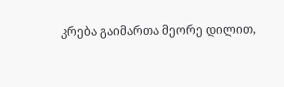კრება გაიმართა მეორე დილით,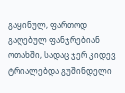გაყინულ, ფართოდ გაღებულ ფანჯრებიან ოთახში, სადაც ჯერ კიდევ ტრიალებდა გუშინდელი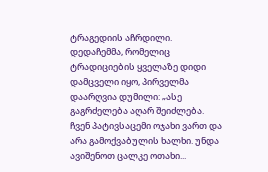ტრაგედიის აჩრდილი.
დედაჩემმა, რომელიც ტრადიციების ყველაზე დიდი დამცველი იყო, პირველმა დაარღვია დუმილი: „ასე გაგრძელება აღარ შეიძლება. ჩვენ პატივსაცემი ოჯახი ვართ და არა გამოქვაბულის ხალხი. უნდა ავიშენოთ ცალკე ოთახი...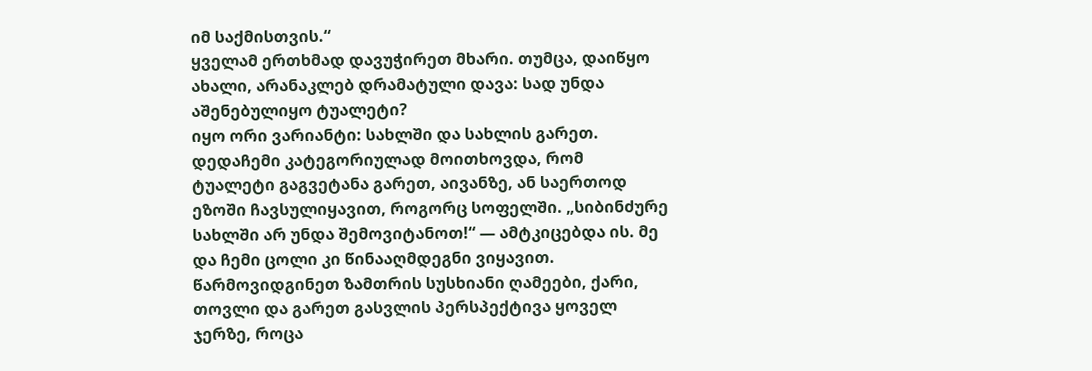იმ საქმისთვის.“
ყველამ ერთხმად დავუჭირეთ მხარი. თუმცა, დაიწყო ახალი, არანაკლებ დრამატული დავა: სად უნდა აშენებულიყო ტუალეტი?
იყო ორი ვარიანტი: სახლში და სახლის გარეთ.
დედაჩემი კატეგორიულად მოითხოვდა, რომ ტუალეტი გაგვეტანა გარეთ, აივანზე, ან საერთოდ ეზოში ჩავსულიყავით, როგორც სოფელში. „სიბინძურე სახლში არ უნდა შემოვიტანოთ!“ — ამტკიცებდა ის. მე და ჩემი ცოლი კი წინააღმდეგნი ვიყავით. წარმოვიდგინეთ ზამთრის სუსხიანი ღამეები, ქარი, თოვლი და გარეთ გასვლის პერსპექტივა ყოველ ჯერზე, როცა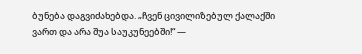ბუნება დაგვიძახებდა. „ჩვენ ცივილიზებულ ქალაქში ვართ და არა შუა საუკუნეებში!“ —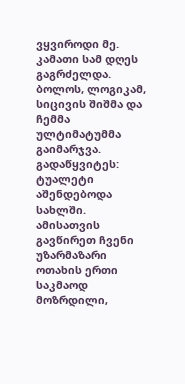ვყვიროდი მე.
კამათი სამ დღეს გაგრძელდა. ბოლოს, ლოგიკამ, სიცივის შიშმა და ჩემმა ულტიმატუმმა გაიმარჯვა. გადაწყვიტეს: ტუალეტი აშენდებოდა სახლში. ამისათვის გავწირეთ ჩვენი უზარმაზარი ოთახის ერთი საკმაოდ მოზრდილი,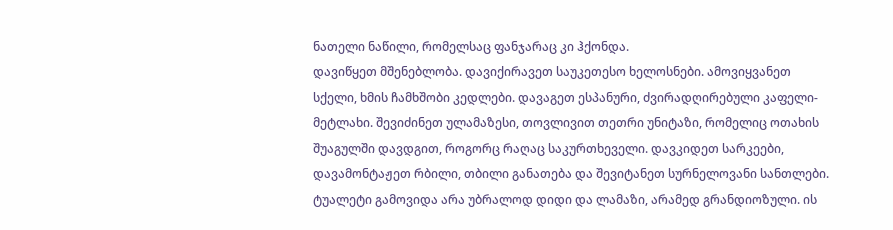ნათელი ნაწილი, რომელსაც ფანჯარაც კი ჰქონდა.
დავიწყეთ მშენებლობა. დავიქირავეთ საუკეთესო ხელოსნები. ამოვიყვანეთ სქელი, ხმის ჩამხშობი კედლები. დავაგეთ ესპანური, ძვირადღირებული კაფელი-მეტლახი. შევიძინეთ ულამაზესი, თოვლივით თეთრი უნიტაზი, რომელიც ოთახის შუაგულში დავდგით, როგორც რაღაც საკურთხეველი. დავკიდეთ სარკეები, დავამონტაჟეთ რბილი, თბილი განათება და შევიტანეთ სურნელოვანი სანთლები.
ტუალეტი გამოვიდა არა უბრალოდ დიდი და ლამაზი, არამედ გრანდიოზული. ის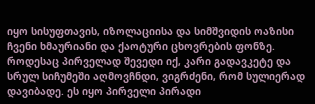იყო სისუფთავის, იზოლაციისა და სიმშვიდის ოაზისი ჩვენი ხმაურიანი და ქაოტური ცხოვრების ფონზე. როდესაც პირველად შევედი იქ, კარი გადავკეტე და სრულ სიჩუმეში აღმოვჩნდი, ვიგრძენი, რომ სულიერად დავიბადე. ეს იყო პირველი პირადი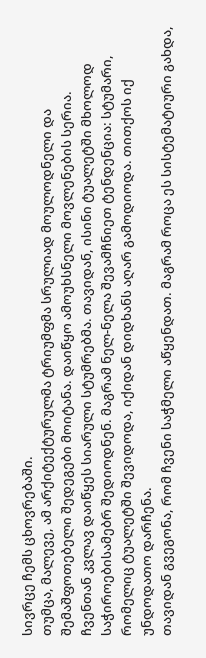სივრცე ჩემს ცხოვრებაში.
თუმცა, მალევე, ამ არქიტექტურულმა ტრიუმფმა სრულიად მოულოდნელი და შემაშფოთებელი შედეგები მოიტანა. დაიწყო ამოუხსნელი მოვლენების სერია.
ჩვენთან კვლავ დაიწყეს სიარული სტუმრებმა. თავიდან, ისინი ტუალეტში მხოლოდ საჭიროებისამებრ შედიოდნენ. მაგრამ ნელ-ნელა შევამჩნიეთ ტენდენცია: სტუმარი, რომელიც ტუალეტში შევიდოდა, იქიდან დიდხანს აღარ გამოდიოდა. თითქოს იქ უნდოდათო დარჩენა.
თავიდან გვეგონა, რომ ჩვენი საჭმელი აწყენდათ. მაგრამ როცა ეს სისტემატიური გახდა,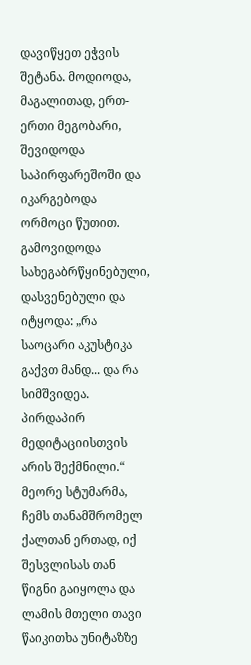დავიწყეთ ეჭვის შეტანა. მოდიოდა, მაგალითად, ერთ-ერთი მეგობარი, შევიდოდა საპირფარეშოში და იკარგებოდა ორმოცი წუთით. გამოვიდოდა სახეგაბრწყინებული, დასვენებული და იტყოდა: „რა საოცარი აკუსტიკა გაქვთ მანდ... და რა სიმშვიდეა. პირდაპირ მედიტაციისთვის არის შექმნილი.“
მეორე სტუმარმა, ჩემს თანამშრომელ ქალთან ერთად, იქ შესვლისას თან წიგნი გაიყოლა და ლამის მთელი თავი წაიკითხა უნიტაზზე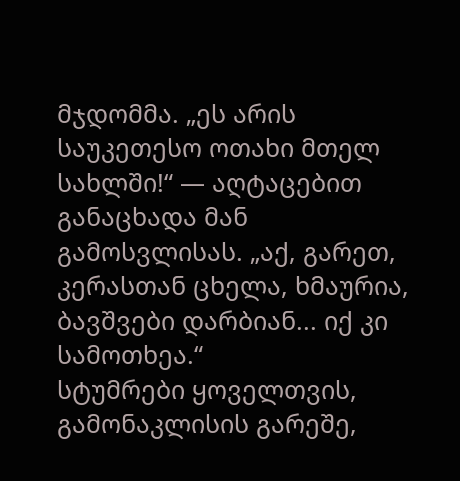მჯდომმა. „ეს არის საუკეთესო ოთახი მთელ სახლში!“ — აღტაცებით განაცხადა მან გამოსვლისას. „აქ, გარეთ, კერასთან ცხელა, ხმაურია, ბავშვები დარბიან... იქ კი სამოთხეა.“
სტუმრები ყოველთვის, გამონაკლისის გარეშე,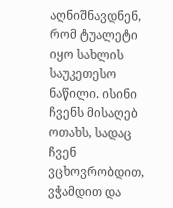აღნიშნავდნენ, რომ ტუალეტი იყო სახლის საუკეთესო ნაწილი. ისინი ჩვენს მისაღებ ოთახს, სადაც ჩვენ ვცხოვრობდით, ვჭამდით და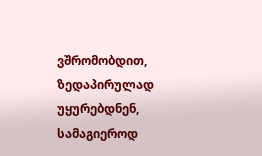ვშრომობდით, ზედაპირულად უყურებდნენ, სამაგიეროდ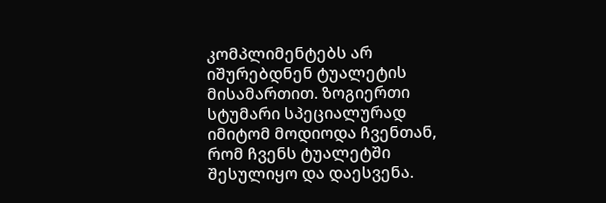კომპლიმენტებს არ იშურებდნენ ტუალეტის მისამართით. ზოგიერთი სტუმარი სპეციალურად იმიტომ მოდიოდა ჩვენთან, რომ ჩვენს ტუალეტში შესულიყო და დაესვენა.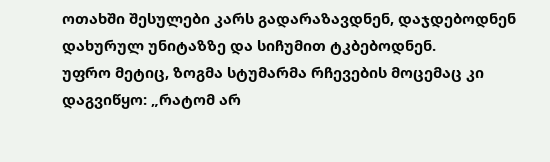ოთახში შესულები კარს გადარაზავდნენ, დაჯდებოდნენ დახურულ უნიტაზზე და სიჩუმით ტკბებოდნენ.
უფრო მეტიც, ზოგმა სტუმარმა რჩევების მოცემაც კი დაგვიწყო: „რატომ არ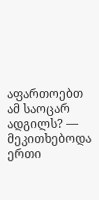აფართოებთ ამ საოცარ ადგილს? — მეკითხებოდა ერთი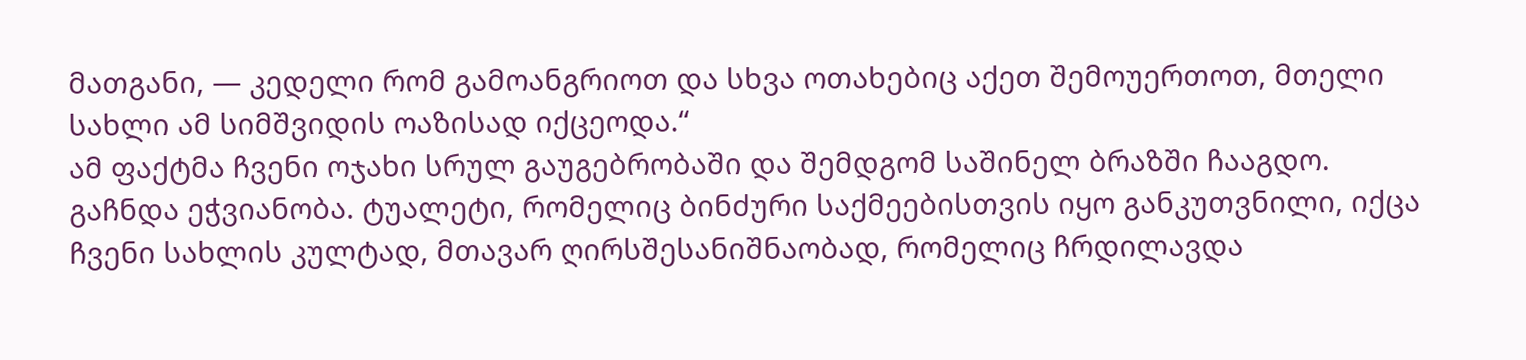მათგანი, — კედელი რომ გამოანგრიოთ და სხვა ოთახებიც აქეთ შემოუერთოთ, მთელი სახლი ამ სიმშვიდის ოაზისად იქცეოდა.“
ამ ფაქტმა ჩვენი ოჯახი სრულ გაუგებრობაში და შემდგომ საშინელ ბრაზში ჩააგდო. გაჩნდა ეჭვიანობა. ტუალეტი, რომელიც ბინძური საქმეებისთვის იყო განკუთვნილი, იქცა ჩვენი სახლის კულტად, მთავარ ღირსშესანიშნაობად, რომელიც ჩრდილავდა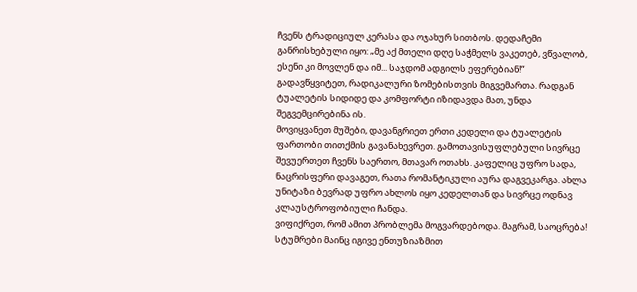ჩვენს ტრადიციულ კერასა და ოჯახურ სითბოს. დედაჩემი განრისხებული იყო: „მე აქ მთელი დღე საჭმელს ვაკეთებ, ვწვალობ, ესენი კი მოვლენ და იმ... საჯდომ ადგილს ეფერებიან!“
გადავწყვიტეთ, რადიკალური ზომებისთვის მიგვემართა. რადგან ტუალეტის სიდიდე და კომფორტი იზიდავდა მათ, უნდა შეგვემცირებინა ის.
მოვიყვანეთ მუშები, დავანგრიეთ ერთი კედელი და ტუალეტის ფართობი თითქმის გავანახევრეთ. გამოთავისუფლებული სივრცე შევუერთეთ ჩვენს საერთო, მთავარ ოთახს. კაფელიც უფრო სადა, ნაცრისფერი დავაგეთ, რათა რომანტიკული აურა დაგვეკარგა. ახლა უნიტაზი ბევრად უფრო ახლოს იყო კედელთან და სივრცე ოდნავ კლაუსტროფობიული ჩანდა.
ვიფიქრეთ, რომ ამით პრობლემა მოგვარდებოდა. მაგრამ, საოცრება! სტუმრები მაინც იგივე ენთუზიაზმით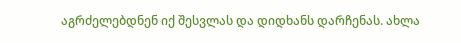აგრძელებდნენ იქ შესვლას და დიდხანს დარჩენას. ახლა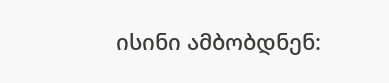ისინი ამბობდნენ: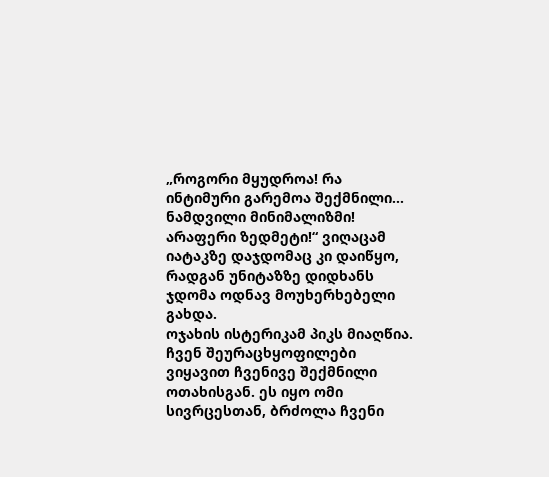„როგორი მყუდროა! რა ინტიმური გარემოა შექმნილი... ნამდვილი მინიმალიზმი! არაფერი ზედმეტი!“ ვიღაცამ იატაკზე დაჯდომაც კი დაიწყო, რადგან უნიტაზზე დიდხანს ჯდომა ოდნავ მოუხერხებელი გახდა.
ოჯახის ისტერიკამ პიკს მიაღწია. ჩვენ შეურაცხყოფილები ვიყავით ჩვენივე შექმნილი ოთახისგან. ეს იყო ომი სივრცესთან, ბრძოლა ჩვენი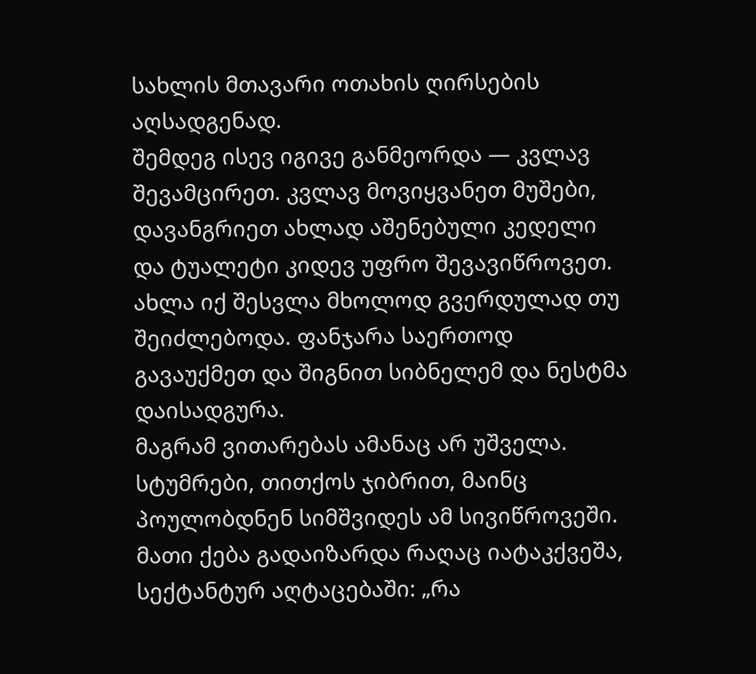სახლის მთავარი ოთახის ღირსების აღსადგენად.
შემდეგ ისევ იგივე განმეორდა — კვლავ შევამცირეთ. კვლავ მოვიყვანეთ მუშები, დავანგრიეთ ახლად აშენებული კედელი და ტუალეტი კიდევ უფრო შევავიწროვეთ. ახლა იქ შესვლა მხოლოდ გვერდულად თუ შეიძლებოდა. ფანჯარა საერთოდ გავაუქმეთ და შიგნით სიბნელემ და ნესტმა დაისადგურა.
მაგრამ ვითარებას ამანაც არ უშველა. სტუმრები, თითქოს ჯიბრით, მაინც პოულობდნენ სიმშვიდეს ამ სივიწროვეში. მათი ქება გადაიზარდა რაღაც იატაკქვეშა, სექტანტურ აღტაცებაში: „რა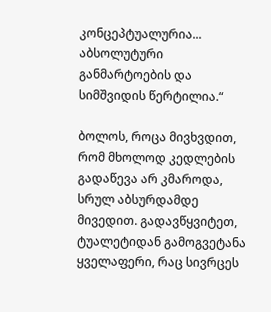კონცეპტუალურია... აბსოლუტური განმარტოების და სიმშვიდის წერტილია.“

ბოლოს, როცა მივხვდით, რომ მხოლოდ კედლების გადაწევა არ კმაროდა, სრულ აბსურდამდე მივედით. გადავწყვიტეთ, ტუალეტიდან გამოგვეტანა ყველაფერი, რაც სივრცეს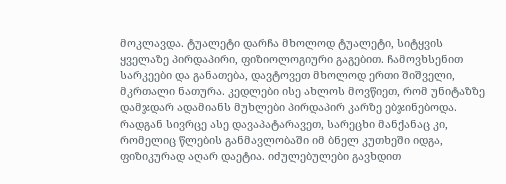მოკლავდა. ტუალეტი დარჩა მხოლოდ ტუალეტი, სიტყვის ყველაზე პირდაპირი, ფიზიოლოგიური გაგებით. ჩამოვხსენით სარკეები და განათება, დავტოვეთ მხოლოდ ერთი შიშველი, მკრთალი ნათურა. კედლები ისე ახლოს მოვწიეთ, რომ უნიტაზზე დამჯდარ ადამიანს მუხლები პირდაპირ კარზე ებჯინებოდა.
რადგან სივრცე ასე დავაპატარავეთ, სარეცხი მანქანაც კი, რომელიც წლების განმავლობაში იმ ბნელ კუთხეში იდგა, ფიზიკურად აღარ დაეტია. იძულებულები გავხდით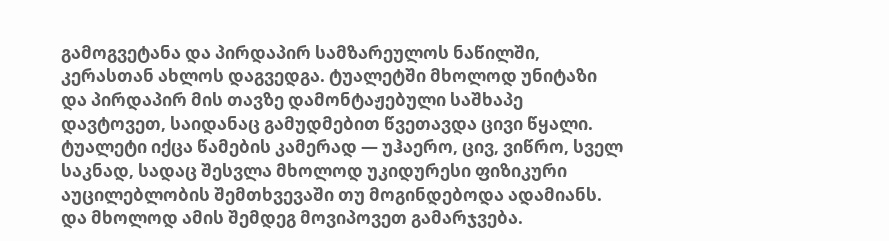გამოგვეტანა და პირდაპირ სამზარეულოს ნაწილში, კერასთან ახლოს დაგვედგა. ტუალეტში მხოლოდ უნიტაზი და პირდაპირ მის თავზე დამონტაჟებული საშხაპე დავტოვეთ, საიდანაც გამუდმებით წვეთავდა ცივი წყალი.
ტუალეტი იქცა წამების კამერად — უჰაერო, ცივ, ვიწრო, სველ საკნად, სადაც შესვლა მხოლოდ უკიდურესი ფიზიკური აუცილებლობის შემთხვევაში თუ მოგინდებოდა ადამიანს.
და მხოლოდ ამის შემდეგ მოვიპოვეთ გამარჯვება.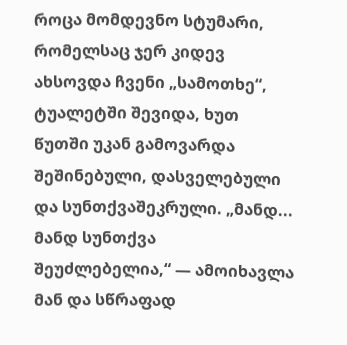როცა მომდევნო სტუმარი, რომელსაც ჯერ კიდევ ახსოვდა ჩვენი „სამოთხე“, ტუალეტში შევიდა, ხუთ წუთში უკან გამოვარდა შეშინებული, დასველებული და სუნთქვაშეკრული. „მანდ... მანდ სუნთქვა შეუძლებელია,“ — ამოიხავლა მან და სწრაფად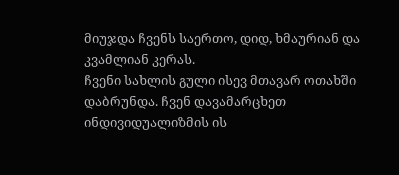მიუჯდა ჩვენს საერთო, დიდ, ხმაურიან და კვამლიან კერას.
ჩვენი სახლის გული ისევ მთავარ ოთახში დაბრუნდა. ჩვენ დავამარცხეთ ინდივიდუალიზმის ის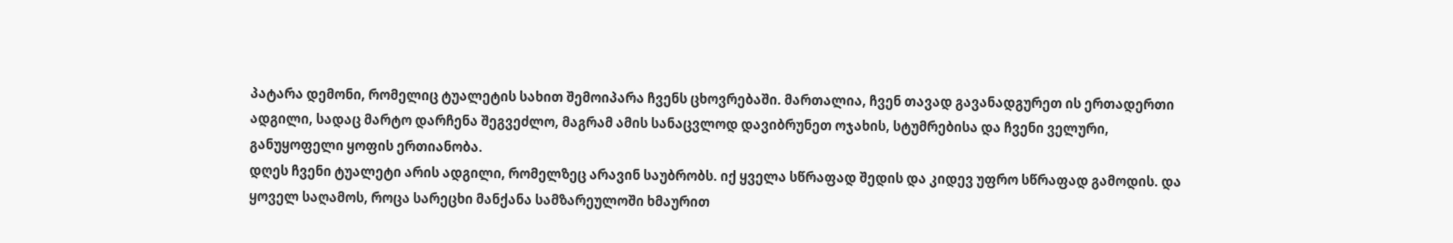პატარა დემონი, რომელიც ტუალეტის სახით შემოიპარა ჩვენს ცხოვრებაში. მართალია, ჩვენ თავად გავანადგურეთ ის ერთადერთი ადგილი, სადაც მარტო დარჩენა შეგვეძლო, მაგრამ ამის სანაცვლოდ დავიბრუნეთ ოჯახის, სტუმრებისა და ჩვენი ველური, განუყოფელი ყოფის ერთიანობა.
დღეს ჩვენი ტუალეტი არის ადგილი, რომელზეც არავინ საუბრობს. იქ ყველა სწრაფად შედის და კიდევ უფრო სწრაფად გამოდის. და ყოველ საღამოს, როცა სარეცხი მანქანა სამზარეულოში ხმაურით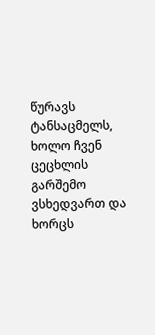წურავს ტანსაცმელს, ხოლო ჩვენ ცეცხლის გარშემო ვსხედვართ და ხორცს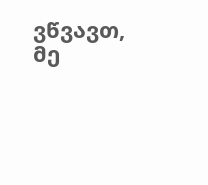ვწვავთ, მე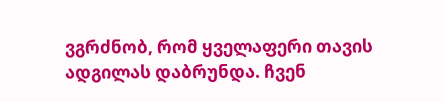ვგრძნობ, რომ ყველაფერი თავის ადგილას დაბრუნდა. ჩვენ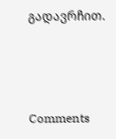გადავრჩით.



Comments